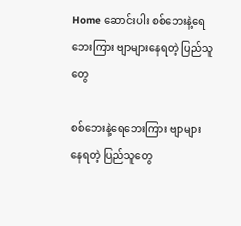Home ဆောင်းပါး စစ်ဘေးနဲ့ရေဘေးကြား ဗျာများနေရတဲ့ ပြည်သူတွေ

စစ်ဘေးနဲ့ရေဘေးကြား ဗျာများနေရတဲ့ ပြည်သူတွေ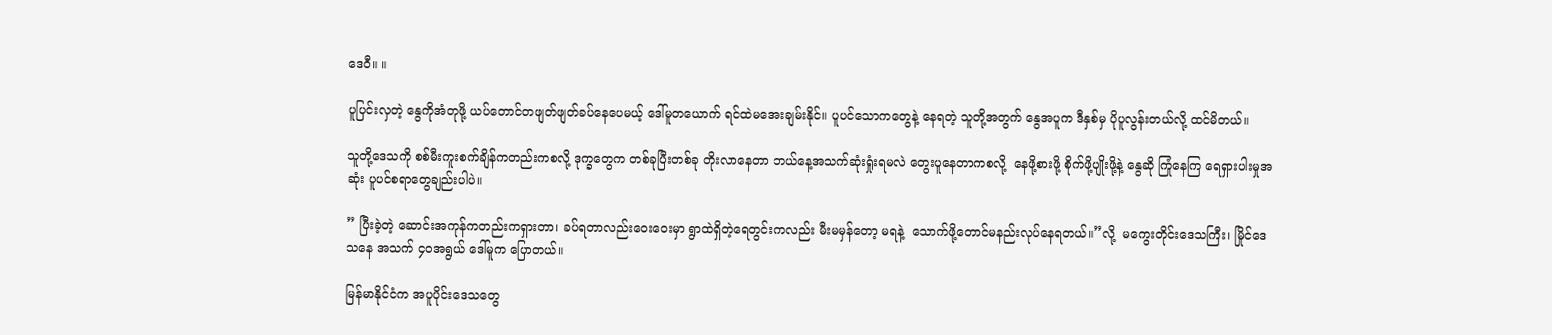ဒေဝီ။ ။

ပူပြင်းလှတဲ့ နွေကိုအံတုဖို့ ယပ်တောင်တဖျတ်ဖျတ်ခပ်နေပေမယ့် ဒေါ်မူတယောက် ရင်ထဲမအေးချမ်းနိုင်။ ပူပင်သောကတွေနဲ့ နေရတဲ့ သူတို့အတွက် နွေအပူက ဒီနှစ်မှ ပိုပူလွန်းတယ်လို့ ထင်မိတယ်။

သူတို့ဒေသကို စစ်မီးကူးစက်ချိန်ကတည်းကစလို့ ဒုက္ခတွေက တစ်ခုပြီးတစ်ခု တိုးလာနေတာ ဘယ်နေ့အသက်ဆုံးရှုံးရမလဲ တွေးပူနေတာကစလို့  နေဖို့စားဖို့ စိုက်ဖို့ပျိုးဖို့နဲ့ နွေဆို ကြုံနေကြ ရေရှားပါးမှုအဆုံး ပူပင်စရာတွေချည်းပါပဲ။

” ပြီးခဲ့တဲ့ ဆောင်းအကုန်ကတည်းကရှားတာ၊ ခပ်ရတာလည်းဝေးဝေးမှာ ရွာထဲရှိတဲ့ရေတွင်းကလည်း မီးမမှန်တော့ မရနဲ့  သောက်ဖို့တောင်မနည်းလုပ်နေရတယ်။”လို့  မကွေးတိုင်းဒေသကြီး၊ မြိုင်ဒေသနေ အသက် ၄၀အရွယ် ဒေါ်မူက ပြောတယ်။

မြန်မာနိုင်ငံက အပူပိုင်းဒေသတွေ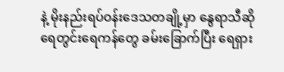နဲ့ မိုးနည်းရပ်ဝန်းဒေသတချို့မှာ နွေရာသီ‌ဆို ရေတွင်းရေကန်တွေ ခမ်းခြောက်ပြီး ရေရှား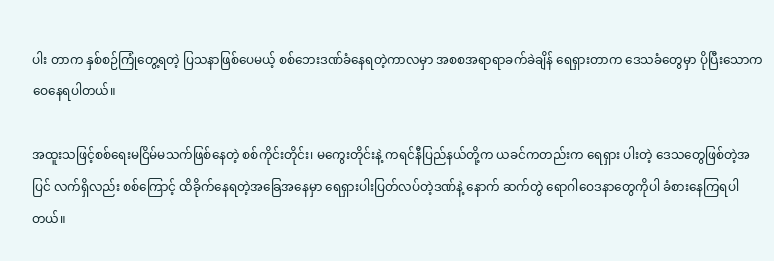ပါး တာက နှစ်စဉ်ကြုံတွေ့ရတဲ့ ပြသနာဖြစ်ပေမယ့် စစ်ဘေးဒဏ်ခံနေရတဲ့ကာလမှာ အစစအရာရာခက်ခဲချိန် ရေရှားတာက ဒေသခံတွေမှာ ပိုပြီးသောကဝေနေရပါတယ်။

အထူးသဖြင့်စစ်ရေးမငြိမ်မသက်ဖြစ်နေတဲ့ စစ်ကိုင်းတိုင်း၊ မကွေးတိုင်းနဲ့ ကရင်နီပြည်နယ်တို့က ယခင်ကတည်းက ရေရှား ပါးတဲ့ ဒေသတွေဖြစ်တဲ့အပြင် လက်ရှိလည်း စစ်ကြောင့် ထိခိုက်နေရတဲ့အခြေအနေမှာ ရေရှားပါးပြတ်လပ်တဲ့ဒဏ်နဲ့ နောက် ဆက်တွဲ ရောဂါဝေဒနာတွေကိုပါ ခံစားနေကြရပါတယ်။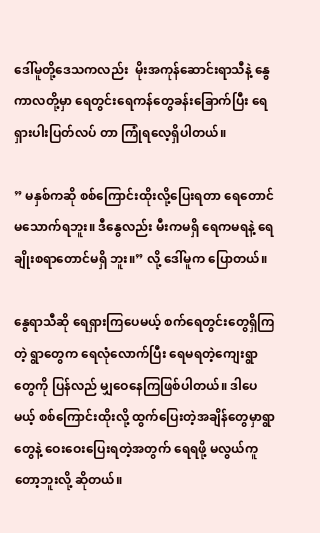ဒေါ်မူတို့ဒေသကလည်း  မိုးအကုန်ဆောင်းရာသီနဲ့ နွေကာလတို့မှာ ရေတွင်းရေကန်တွေခန်းခြောက်ပြီး ရေရှားပါးပြတ်လပ် တာ ကြုံရလေ့ရှိပါတယ်။

” မနှစ်ကဆို စစ်ကြောင်းထိုးလို့ပြေးရတာ ရေတောင်မသောက်ရဘူး။ ဒီနွေလည်း မီးကမရှိ ရေကမရနဲ့ ရေချိုးစရာတောင်မရှိ ဘူး။” လို့ ဒေါ်မူက ပြောတယ်။

နွေရာသီဆို ရေရှားကြပေမယ့် စက်ရေတွင်းတွေရှိကြတဲ့ ရွာတွေက ရေလုံလောက်ပြီး ရေမရတဲ့ကျေးရွာတွေကို ပြန်လည် မျှ‌ဝေနေကြဖြစ်ပါတယ်။ ဒါပေမယ့် စစ်ကြောင်းထိုးလို့ ထွက်ပြေးတဲ့အချိန်တွေမှာရွာတွေနဲ့ ဝေးဝေးပြေးရတဲ့အတွက် ရေရဖို့ မလွယ်ကူတော့ဘူးလို့ ဆိုတယ်။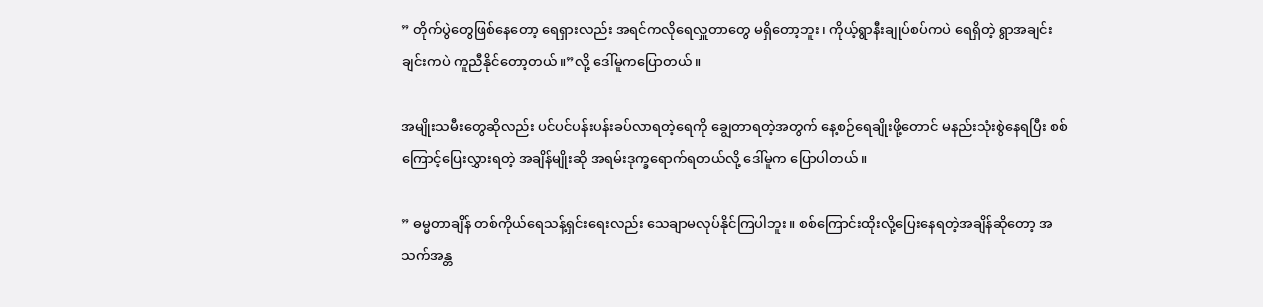” တိုက်ပွဲတွေဖြစ်နေတော့ ရေရှားလည်း အရင်ကလိုရေလှူတာတွေ မရှိတော့ဘူး၊ ကိုယ့်ရွာနီးချုပ်စပ်ကပဲ ရေရှိတဲ့ ရွာအချင်း ချင်းကပဲ ကူညီနိုင်တော့တယ်။”လို့ ဒေါ်မူကပြောတယ်။

အမျိုးသမီးတွေဆိုလည်း ပင်ပင်ပန်းပန်းခပ်လာရတဲ့ရေကို ချွေတာရတဲ့အတွက် နေ့စဉ်ရေချိုးဖို့တောင် မနည်းသုံးစွဲနေရပြီး စစ်ကြောင့်ပြေးလွှားရတဲ့ အချိန်မျိုးဆို အရမ်းဒုက္ခရောက်ရတယ်လို့ ဒေါ်မူက ပြောပါတယ်။

” ဓမ္မတာချိန် တစ်ကိုယ်ရေသန့်ရှင်းရေးလည်း သေချာမလုပ်နိုင်ကြပါဘူး။ စစ်ကြောင်းထိုးလို့ပြေးနေရတဲ့အချိန်ဆိုတော့ အသက်အန္တ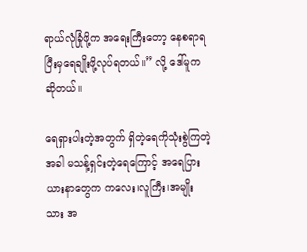ရာယ်လုံခြုံဖို့က အရေးကြီးတော့ ‌‌နေစရာရပြီးမှရေချိုးဖို့လုပ်ရတယ်။” လို့ ဒေါ်မူကဆိုတယ်။

ရေရှားပါးတဲ့အတွက် ရှိတဲ့ရေကိုသုံးစွဲကြတဲ့အခါ မသန့်ရှင်းတဲ့ရေကြောင့် အရေပြားယားနာတွေက ကလေး၊လူကြီး၊အမျိုးသား အ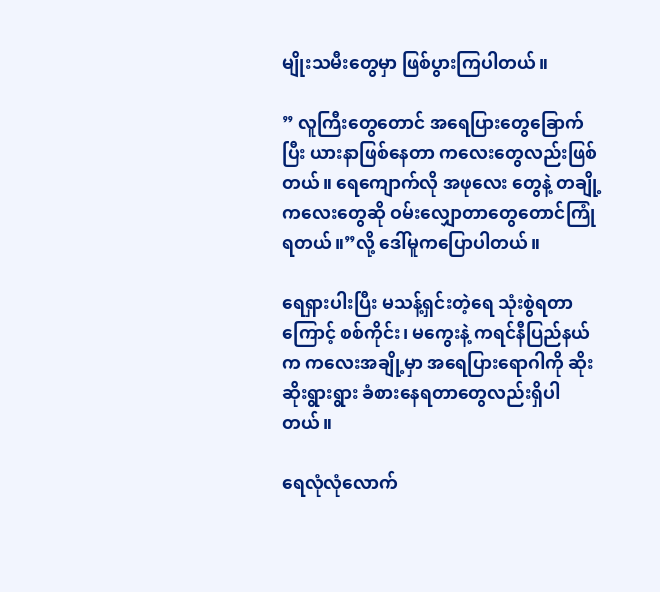မျိုးသမီးတွေမှာ ဖြစ်ပွားကြပါတယ်။

” လူကြီးတွေတောင် အရေပြားတွေခြောက်ပြီး ယားနာဖြစ်နေတာ ကလေးတွေလည်းဖြစ်တယ်။ ရေကျောက်လို အဖုလေး တွေနဲ့ တချို့ကလေးတွေဆို ဝမ်းလျှောတာတွေတောင်ကြုံရတယ်။”လို့ ဒေါ်မူကပြောပါတယ်။

ရေရှားပါးပြီး မသန့်ရှင်းတဲ့ရေ သုံးစွဲရတာကြောင့် စစ်ကိုင်း၊ မကွေးနဲ့ ကရင်နီပြည်နယ်က ကလေးအချို့မှာ အရေပြားရောဂါကို ဆိုးဆိုးရွားရွား ခံစားနေရတာတွေလည်းရှိပါတယ်။

ရေလုံလုံလောက်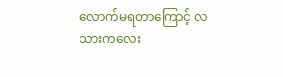လောက်မရတာကြောင့် လသားကလေး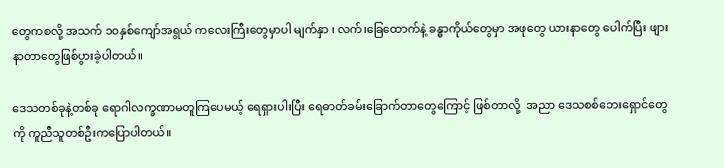တွေကစလို့ အသက် ၁၀နှစ်ကျော်အရွယ် ကလေးကြီးတွေမှာပါ မျက်နှာ ၊ လက်၊ခြေထောက်နဲ့ ခန္ဓာကိုယ်တွေမှာ အဖုတွေ ယားနာတွေ ပေါက်ပြီး ဖျားနာတာတွေဖြစ်ပွားခဲ့ပါတယ်။

ဒေသတစ်ခုနဲ့တစ်ခု‌ ရောဂါလက္ခဏာမတူကြပေမယ့် ရေရှားပါးပြီး ရေဓာတ်ခမ်းခြောက်တာတွေကြောင့် ဖြစ်တာလို့  အညာ ဒေသစစ်ဘေးရှောင်တွေကို ကူညီသူတစ်ဦးကပြောပါတယ်။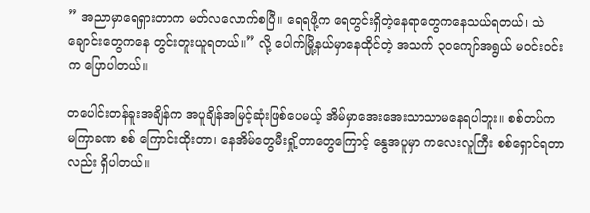” အညာမှာရေရှားတာက မတ်လလောက်စပြီ။ ရေရဖို့က ရေတွင်းရှိတဲ့နေရာတွေကနေသယ်ရတယ်၊ သဲချောင်းတွေကနေ တွင်းတူးယူရတယ်။” လို့ ပေါက်မြို့နယ်မှာနေထိုင်တဲ့ အသက် ၃၀ကျော်အရွယ် မဝင်းဝင်းက ပြောပါတယ်။

တပေါင်းတန်ခူးအချိန်က အပူချိန်အမြင့်ဆုံးဖြစ်ပေမယ့် အိမ်မှာအေးအေးသာသာမနေရပါဘူး။ စစ်တပ်က မကြာခဏ စစ် ကြောင်းထိုးတာ၊ နေအိမ်တွေမီးရှို့တာတွေကြောင့် နွေအပူမှာ ကလေးလူကြီး စစ်ရှောင်ရတာလည်း ရှိပါတယ်။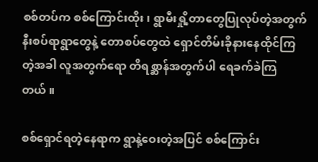စစ်တပ်က စစ်ကြောင်းထိုး၊ ရွာမီးရှို့တာတွေပြုလုပ်တဲ့အတွက် နီးစပ်ရာရွာတွေနဲ့ တောစပ်တွေထဲ ရှောင်တိမ်းခိုနားနေထိုင်ကြ တဲ့အခါ လူအတွက်ရော တိရစ္ဆာန်အတွက်ပါ ရေခက်ခဲကြတယ်။

စစ်ရှောင်ရတဲ့နေရာက ရွာနဲ့ဝေးတဲ့အပြင် စစ်ကြောင်း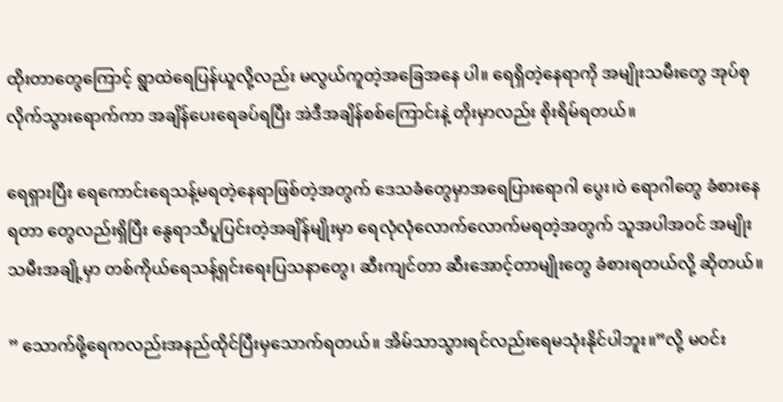ထိုးတာတွေကြောင့် ရွာထဲရေပြန်ယူလို့လည်း မလွယ်ကူတဲ့အခြေအနေ ပါ။ ‌ရေရှိတဲ့နေရာကို အမျိုးသမီးတွေ အုပ်စုလိုက်သွားရောက်ကာ အချိန်ပေးရေခပ်ရပြီး အဲဒီအချိန်စစ်ကြောင်းနဲ့ တိုးမှာလည်း စိုးရိမ်ရတယ်။

ရေရှားပြီး ရေကောင်းရေသန့်မရတဲ့နေရာဖြစ်တဲ့အတွက် ဒေသခံတွေမှာအရေပြားရောဂါ ပွေး၊ဝဲ ရောဂါတွေ ခံစားနေရတာ တွေလည်းရှိပြီး နွေရာသီပူပြင်းတဲ့အချိန်မျိုးမှာ ရေလုံလုံလောက်လောက်မရတဲ့အတွက် သူအပါအဝင် အမျိုးသမီးအချို့မှာ တစ်ကိုယ်ရေသန့်ရှင်းရေးပြသနာတွေ၊ ဆီးကျင်တာ ဆီးအောင့်တာမျိုးတွေ ခံစားရတယ်လို့ ဆိုတယ်။

” သောက်ဖို့ရေကလည်းအနည်ထိုင်ပြီးမှသောက်ရတယ်။ အိမ်သာသွားရင်လည်းရေမသုံးနိုင်ပါဘူး။”လို့ မဝင်း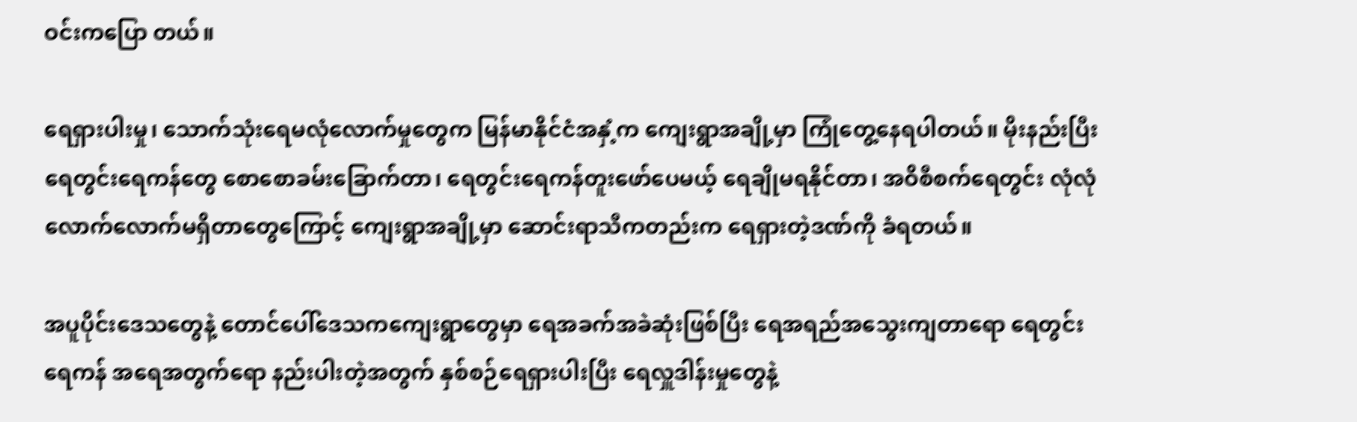ဝင်းကပြော တယ်။

ရေရှားပါးမှု၊ သောက်သုံးရေမလုံလောက်မှုတွေက မြန်မာနိုင်ငံအနှံ့က ကျေးရွာအချို့မှာ ကြုံတွေ့နေရပါတယ်။ မိုးနည်းပြီး ရေတွင်းရေကန်တွေ စောစောခမ်းခြောက်တာ၊ ရေတွင်းရေကန်တူးဖော်ပေမယ့်‌ ရေချိုမရနိုင်တာ၊ အဝိစီစက်ရေတွင်း လုံလုံ လောက်လောက်မရှိတာတွေကြောင့် ကျေးရွာအချို့မှာ ဆောင်းရာသီကတည်းက ရေရှားတဲ့ဒဏ်ကို ခံရတယ်။

အပူပိုင်းဒေသတွေနဲ့ တောင်ပေါ်ဒေသကကျေးရွာတွေမှာ ရေအခက်အခဲဆုံးဖြစ်ပြီး ရေအရည်အသွေးကျတာရော ရေတွင်း ရေကန် အရေအတွက်ရော နည်းပါးတဲ့အတွက် နှစ်စဉ်ရေရှားပါးပြီး ရေလှူဒါန်းမှုတွေနဲ့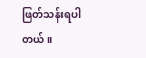ဖြတ်သန်းရပါတယ်။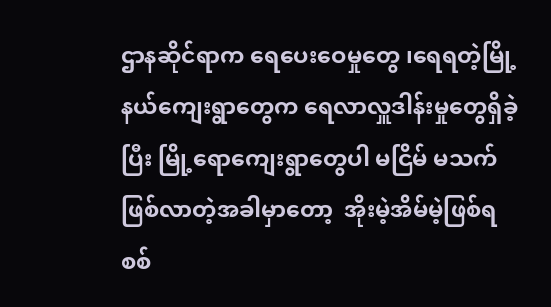ဌာနဆိုင်ရာက ရေ‌ပေးဝေမှုတွေ ၊ရေရတဲ့မြို့နယ်ကျေးရွာတွေက ရေလာလှူဒါန်းမှုတွေရှိခဲ့ပြီး မြို့ရောကျေးရွာတွေပါ မငြိမ် မသက်ဖြစ်လာတဲ့အခါမှာတော့  အိုးမဲ့အိမ်မဲ့ဖြစ်ရ စစ်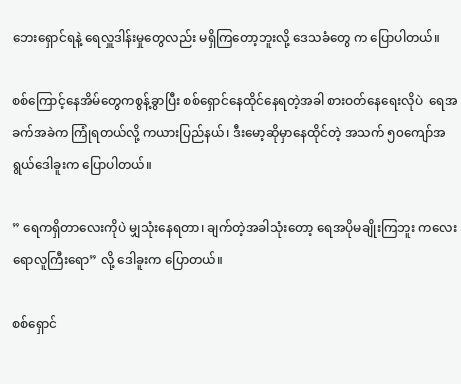ဘေးရှောင်ရနဲ့ ရေလှူဒါန်းမှုတွေလည်း မရှိကြတော့ဘူးလို့ ဒေသခံတွေ က ပြောပါတယ်။

စစ်ကြောင့်နေအိမ်တွေကစွန့်ခွာပြီး စစ်ရှောင်နေထိုင်နေရတဲ့အခါ စားဝတ်နေရေးလိုပဲ  ရေအခက်အခဲက ကြုံရတယ်လို့ ကယားပြည်နယ်၊ ဒီးမော့ဆိုမှာနေထိုင်တဲ့ အသက် ၅၀ကျော်အရွယ်ဒေါခူးက ပြောပါတယ်။

” ရေကရှိတာလေးကိုပဲ မျှသုံးနေရတာ၊ ချက်တဲ့အခါသုံးတော့ ရေအပိုမချိုးကြဘူး ကလေးရောလူကြီးရော” လို့ ဒေါခူးက ပြောတယ်။

စစ်ရှောင်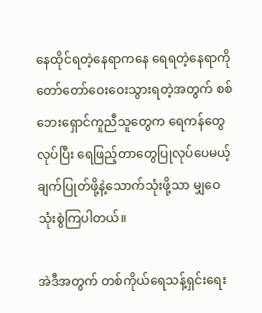နေထိုင်ရတဲ့နေရာကနေ ရေရတဲ့နေရာကို တော်တော်ဝေးဝေးသွားရတဲ့အတွက် စစ်ဘေးရှောင်ကူညီသူတွေက ရေကန်တွေလုပ်ပြီး ‌ရေဖြည့်တာတွေပြုလုပ်ပေမယ့် ချက်ပြုတ်ဖို့နဲ့သောက်သုံးဖို့သာ မျှဝေသုံးစွဲကြပါတယ်။

အဲဒီအတွက် တစ်ကိုယ်ရေသန့်ရှင်းရေး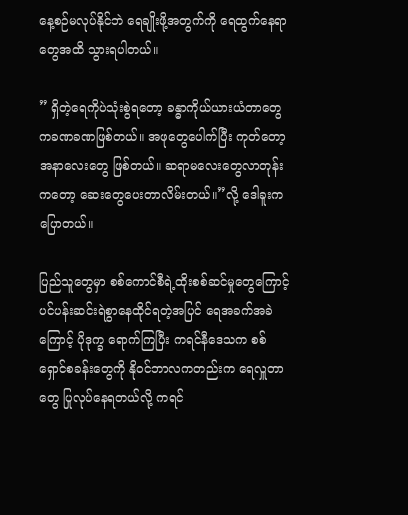နေ့စဉ်မလုပ်နိုင်ဘဲ ရေချိုးဖို့အတွက်ကို ရေထွက်နေရာတွေအထိ သွားရပါတယ်။

” ရှိတဲ့ရေကိုပဲသုံးစွဲရတော့ ခန္ဓာကိုယ်ယားယံတာတွေကခဏခဏဖြစ်တယ်။ အဖုတွေပေါက်ပြီး ကုတ်တော့ အနာလေးတွေ ဖြစ်တယ်။ ဆရာမလေးတွေလာတုန်းကတော့ ဆေးတွေပေးတာလိမ်းတယ်။”လို့ ဒေါခူးက ပြောတယ်။

ပြည်သူတွေမှာ စစ်ကောင်စီရဲ့ထိုးစစ်ဆင်မှုတွေကြောင့် ပင်ပန်းဆင်းရဲစွာနေထိုင်ရတဲ့အပြင် ရေအခက်အခဲကြောင့် ပိုဒုက္ခ ရောက်ကြပြီး ကရင်နီဒေသက စစ်ရှောင်စခန်းတွေကို နိုဝင်ဘာလကတည်းက ရေလှူတာတွေ ပြုလုပ်နေရတယ်လို့ ကရင်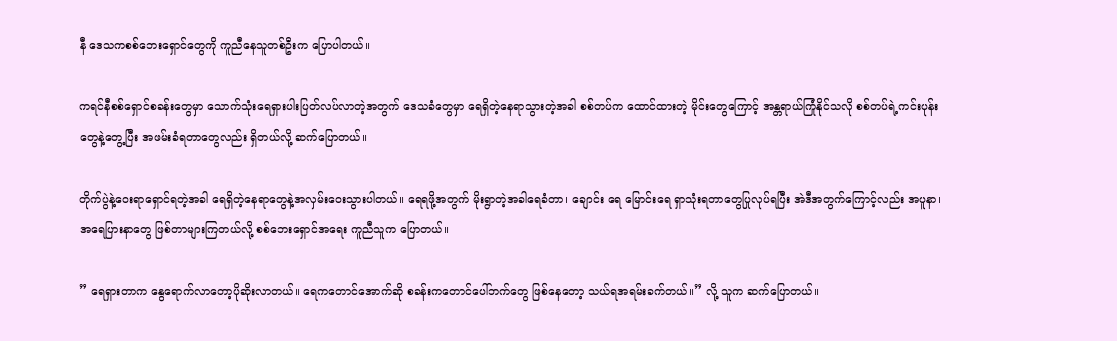နီ ဒေသကစစ်ဘေးရှောင်တွေကို ကူညီနေသူတစ်ဦးက ပြောပါတယ်။

ကရင်နီစစ်ရှောင်စခန်းတွေမှာ သောက်သုံးရေရှားပါးပြတ်လပ်လာတဲ့အတွက် ဒေသခံတွေမှာ ရေရှိတဲ့နေရာသွားတဲ့အခါ စစ်တပ်က ထောင်ထားတဲ့ မိုင်းတွေကြောင့် အန္တရာယ်ကြုံနိုင်သလို စစ်တပ်ရဲ့ကင်းပုန်းတွေနဲ့တွေ့ပြီး အဖမ်းခံရတာတွေလည်း ရှိတယ်လို့ ဆက်ပြောတယ်။

တိုက်ပွဲနဲ့ဝေးရာရှောင်ရတဲ့အခါ ရေရှိတဲ့နေရာတွေနဲ့အလှမ်းဝေးသွားပါတယ်။ ရေရဖို့အတွက် မိုးရွာတဲ့အခါရေခံတာ၊ ချောင်း ရေ မြောင်းရေ ရှာသုံးရတာတွေပြုလုပ်ရပြီး အဲဒီအတွက်ကြောင့်လည်း အပူနာ၊အရေပြားနာတွေ ဖြစ်တာများကြတယ်လို့ စစ်ဘေးရှောင်‌အရေး ကူညီသူက ပြောတယ်။

” ရေရှားတာက နွေရောက်လာတော့ပိုဆိုးလာတယ်။ ရေကတောင်အောက်ဆို စခန်းကတောင်ပေါ်ဘက်တွေ ဖြစ်နေတော့ သယ်ရအရမ်းခက်တယ်။” လို့ သူက ဆက်ပြောတယ်။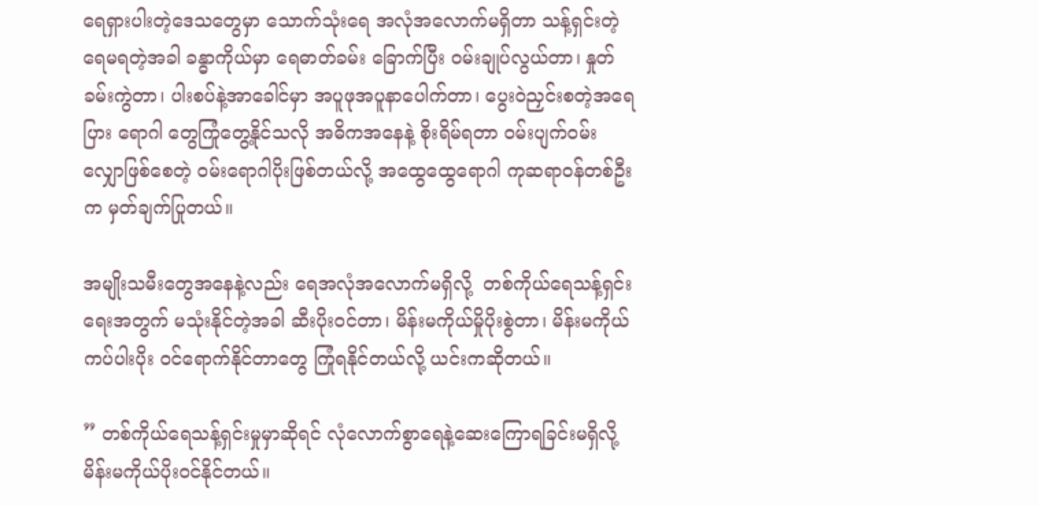ရေရှားပါးတဲ့ဒေသတွေမှာ သောက်သုံးရေ အလုံအလောက်မရှိတာ သန့်ရှင်းတဲ့ရေမရတဲ့အခါ ခန္ဓာကိုယ်မှာ ရေဓာတ်ခမ်း ခြောက်ပြီး ဝမ်းချုပ်လွယ်တာ၊ နှုတ်ခမ်းကွဲတာ၊ ပါးစပ်နဲ့အာခေါင်မှာ အပူဖုအပူနာပေါက်တာ၊ ပွေးဝဲညှင်းစတဲ့အရေပြား ရောဂါ တွေကြုံတွေ့နိုင်သလို အဓိကအနေနဲ့ စိုးရိမ်ရတာ ဝမ်းပျက်ဝမ်းလျှောဖြစ်စေတဲ့ ဝမ်းရောဂါပိုးဖြစ်တယ်လို့ အထွေထွေရောဂါ ကုဆရာဝန်တစ်ဦးက မှတ်ချက်ပြုတယ်။

အမျိုးသမီးတွေအနေနဲ့လည်း ရေအလုံအလောက်မရှိလို့  တစ်ကိုယ်ရေသန့်ရှင်းရေးအတွက် မသုံးနိုင်တဲ့အခါ ဆီးပိုးဝင်တာ၊ မိန်းမကိုယ်မှိုပိုးစွဲတာ၊ မိန်းမကိုယ်ကပ်ပါးပိုး ဝင်ရောက်နိုင်တာတွေ ကြုံရနိုင်တယ်လို့ ယင်းကဆိုတယ်။

” တစ်ကိုယ်ရေသန့်ရှင်းမှုမှာဆိုရင် လုံလောက်စွာရေနဲ့ဆေးကြောရခြင်းမရှိလို့ မိန်းမကိုယ်ပိုးဝင်နိုင်တယ်။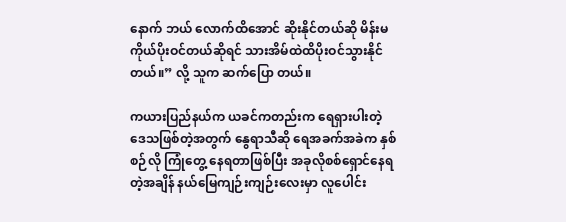နောက် ဘယ် လောက်ထိအောင် ဆိုးနိုင်တယ်ဆို မိန်းမကိုယ်ပိုးဝင်တယ်ဆိုရင် သားအိမ်ထဲထိပိုးဝင်သွားနိုင်တယ်။” လို့ သူက ဆက်ပြော တယ်။

ကယားပြည်နယ်က ယခင်ကတည်းက ရေရှားပါးတဲ့ ဒေသဖြစ်တဲ့အတွက် နွေရာသီဆို ရေအခက်အခဲက နှစ်စဉ်လို ကြုံတွေ့ နေရတာဖြစ်ပြီး အခုလိုစစ်ရှောင်နေရတဲ့အချိန် နယ်မြေကျဉ်းကျဉ်းလေးမှာ လူပေါင်း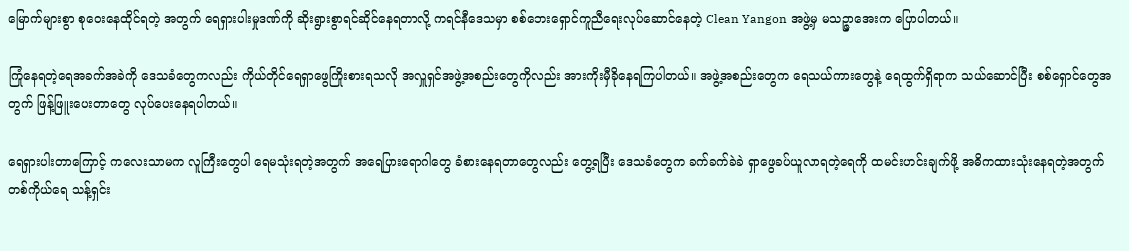မြောက်များစွာ စုဝေးနေထိုင်ရတဲ့ အတွက် ရေရှားပါးမှုဒဏ်ကို ဆိုးရွားစွာရင်ဆိုင်နေရတာလို့ ကရင်နီဒေသမှာ စစ်ဘေးရှောင်ကူညီရေးလုပ်ဆောင်နေတဲ့ Clean Yangon အဖွဲ့မှ မသဉ္ဇာအေးက ပြောပါတယ်။

ကြုံနေရတဲ့ရေအခက်အခဲကို ဒေသခံတွေကလည်း ကိုယ်တိုင်ရေရှာဖွေကြိုးစားရသလို အလှူရှင်အဖွဲ့အစည်းတွေကိုလည်း အားကိုးမှီခိုနေရကြပါတယ်။ အဖွဲ့အစည်းတွေက ရေသယ်ကားတွေနဲ့ ရေထွက်ရှိရာက သယ်ဆောင်ပြီး စစ်ရှောင်တွေအတွက် ဖြန့်ဖြူးပေးတာတွေ လုပ်ပေးနေရပါတယ်။

ရေရှားပါးတာကြောင့် ကလေးသာမက လူကြီးတွေပါ ရေမသုံးရတဲ့အတွက် အရေပြားရောဂါတွေ ခံစားနေရတာတွေလည်း တွေ့ရပြီး ဒေသခံတွေက ခက်ခက်ခဲခဲ ရှာဖွေခပ်ယူလာရတဲ့ရေကို ထမင်းဟင်းချက်ဖို့ အဓိကထားသုံးနေရတဲ့အတွက် တစ်ကိုယ်ရေ သန့်ရှင်း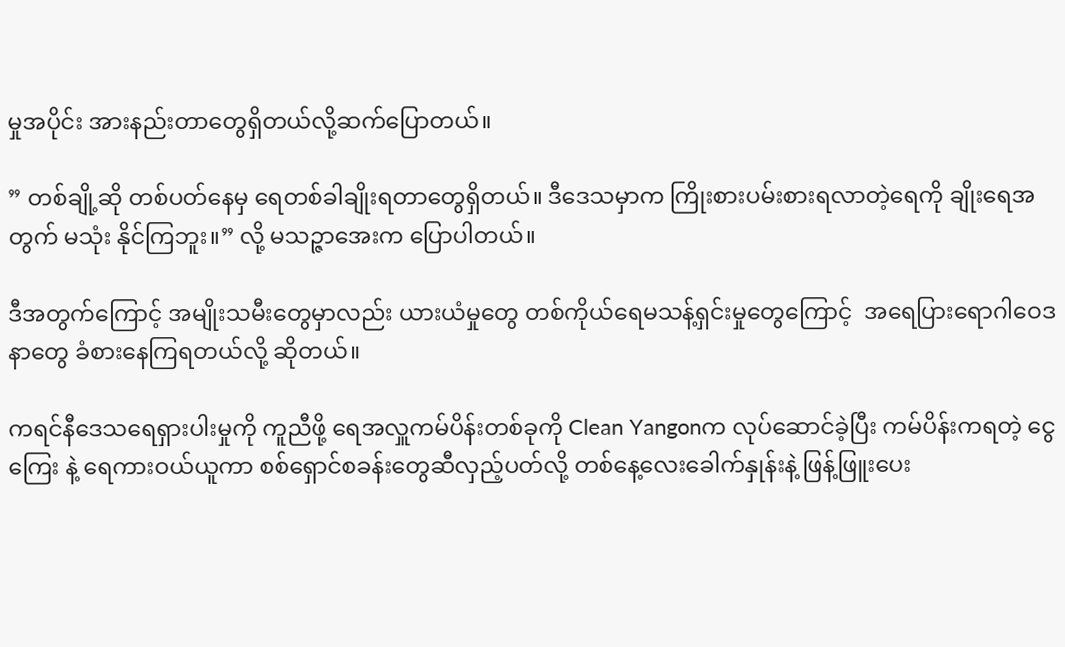မှုအပိုင်း အားနည်းတာတွေရှိတယ်လို့ဆက်ပြောတယ်။

” တစ်ချို့ဆို တစ်ပတ်နေမှ ရေတစ်ခါချိုးရတာတွေရှိတယ်။ ဒီဒေသမှာက ကြိုးစားပမ်းစားရလာတဲ့ရေကို ချိုးရေအတွက် မသုံး နိုင်ကြဘူး။” လို့ မသဉ္ဇာအေးက ပြောပါတယ်။

ဒီအတွက်ကြောင့် အမျိုးသမီးတွေမှာလည်း ယားယံမှုတွေ တစ်ကိုယ်ရေမသန့်ရှင်းမှုတွေကြောင့်  အရေပြားရောဂါဝေဒနာတွေ ခံစားနေကြရတယ်လို့ ဆိုတယ်။

ကရင်နီဒေသရေရှားပါးမှုကို ကူညီဖို့ ရေအလှူကမ်ပိန်းတစ်ခုကို Clean Yangonက လုပ်ဆောင်ခဲ့ပြီး ကမ်ပိန်းကရတဲ့ ငွေကြေး နဲ့ ရေကားဝယ်ယူကာ စစ်ရှောင်စခန်းတွေဆီလှည့်ပတ်လို့ တစ်နေ့လေးခေါက်နှုန်းနဲ့ ဖြန့်ဖြူးပေး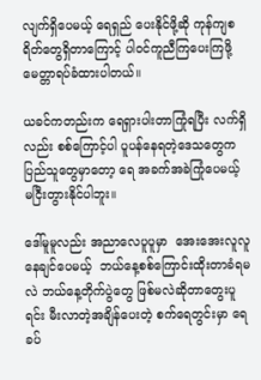လျက်ရှိပေမယ့် ရေရှည်‌ ပေးနိုင်ဖို့ဆို ကုန်ကျစရိတ်တွေရှိတာကြောင့် ပါဝင်ကူညီကြပေးကြဖို့ မေတ္တာရပ်ခံထားပါတယ်။

ယခင်ကတည်းက ရေရှားပါးတာကြုံရပြီး လက်ရှိလည်း စစ်ကြောင့်ပါ ပူပန်နေရတဲ့ဒေသတွေက ပြည်သူတွေမှာတော့ ရေ အခက်အခဲကြုံပေမယ့် မငြီးတွားနိုင်ပါဘူး။

ဒေါ်မူမူလည်း အညာလေပူပူမှာ  အေးအေးလူလူနေချင်ပေမယ့်  ဘယ်နေ့စစ်ကြောင်းထိုးတာခံရမလဲ ဘယ်နေ့တိုက်ပွဲတွေ ဖြစ်မလဲဆိုတာတွေးပူရင်း မီးလာတဲ့အချိန်ပေးတဲ့ စက်ရေတွင်းမှာ ရေခပ်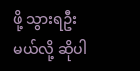ဖို့ သွားရဦးမယ်လို့ ဆိုပါ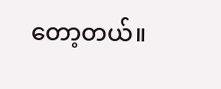တော့တယ်။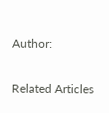Author:

Related Articles